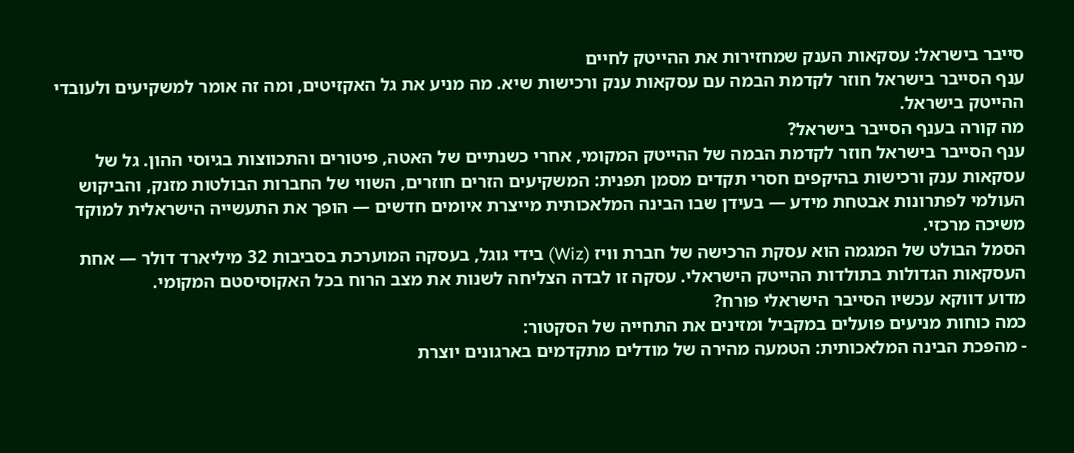סייבר בישראל: עסקאות הענק שמחזירות את ההייטק לחיים
ענף הסייבר בישראל חוזר לקדמת הבמה עם עסקאות ענק ורכישות שיא. מה מניע את גל האקזיטים, ומה זה אומר למשקיעים ולעובדי ההייטק בישראל.
מה קורה בענף הסייבר בישראל?
ענף הסייבר בישראל חוזר לקדמת הבמה של ההייטק המקומי, אחרי כשנתיים של האטה, פיטורים והתכווצות בגיוסי ההון. גל של עסקאות ענק ורכישות בהיקפים חסרי תקדים מסמן תפנית: המשקיעים הזרים חוזרים, השווי של החברות הבולטות מזנק, והביקוש העולמי לפתרונות אבטחת מידע — בעידן שבו הבינה המלאכותית מייצרת איומים חדשים — הופך את התעשייה הישראלית למוקד משיכה מרכזי.
הסמל הבולט של המגמה הוא עסקת הרכישה של חברת וויז (Wiz) בידי גוגל, בעסקה המוערכת בסביבות 32 מיליארד דולר — אחת העסקאות הגדולות בתולדות ההייטק הישראלי. עסקה זו לבדה הצליחה לשנות את מצב הרוח בכל האקוסיסטם המקומי.
מדוע דווקא עכשיו הסייבר הישראלי פורח?
כמה כוחות מניעים פועלים במקביל ומזינים את התחייה של הסקטור:
- מהפכת הבינה המלאכותית: הטמעה מהירה של מודלים מתקדמים בארגונים יוצרת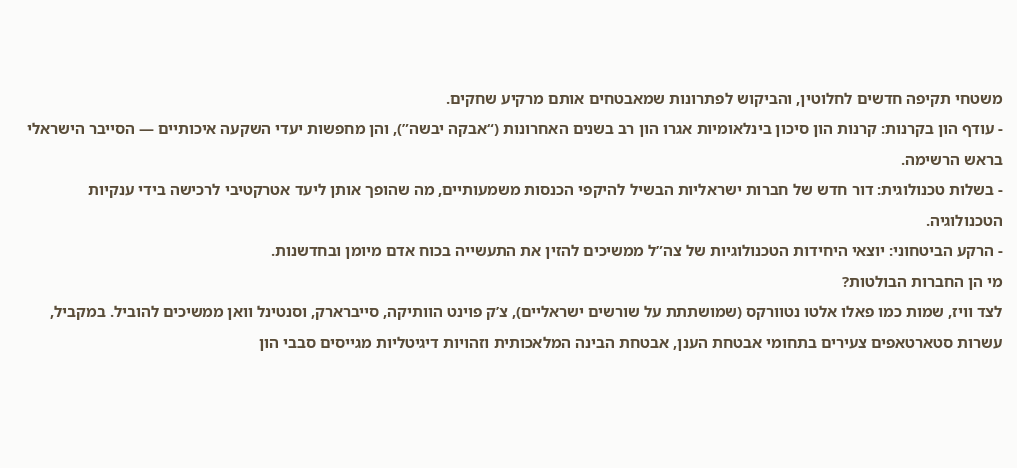משטחי תקיפה חדשים לחלוטין, והביקוש לפתרונות שמאבטחים אותם מרקיע שחקים.
- עודף הון בקרנות: קרנות הון סיכון בינלאומיות אגרו הון רב בשנים האחרונות (“אבקה יבשה”), והן מחפשות יעדי השקעה איכותיים — הסייבר הישראלי בראש הרשימה.
- בשלות טכנולוגית: דור חדש של חברות ישראליות הבשיל להיקפי הכנסות משמעותיים, מה שהופך אותן ליעד אטרקטיבי לרכישה בידי ענקיות הטכנולוגיה.
- הרקע הביטחוני: יוצאי היחידות הטכנולוגיות של צה”ל ממשיכים להזין את התעשייה בכוח אדם מיומן ובחדשנות.
מי הן החברות הבולטות?
לצד וויז, שמות כמו פאלו אלטו נטוורקס (שמושתתת על שורשים ישראליים), צ’ק פוינט הוותיקה, סייברארק, וסנטינל וואן ממשיכים להוביל. במקביל, עשרות סטארטאפים צעירים בתחומי אבטחת הענן, אבטחת הבינה המלאכותית וזהויות דיגיטליות מגייסים סבבי הון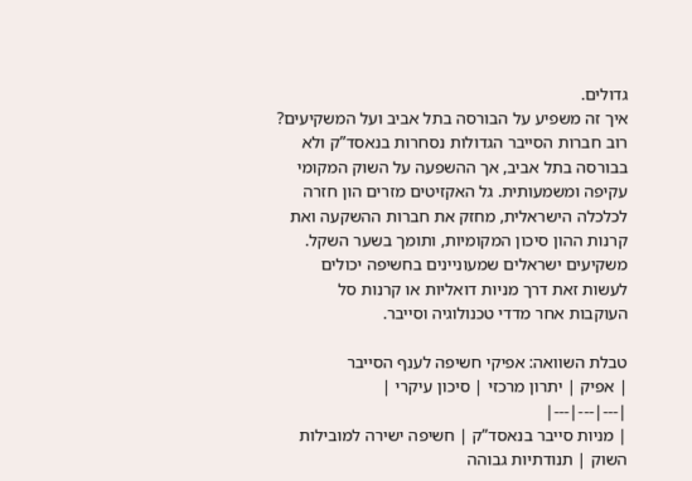גדולים.
איך זה משפיע על הבורסה בתל אביב ועל המשקיעים?
רוב חברות הסייבר הגדולות נסחרות בנאסד”ק ולא בבורסה בתל אביב, אך ההשפעה על השוק המקומי עקיפה ומשמעותית. גל האקזיטים מזרים הון חזרה לכלכלה הישראלית, מחזק את חברות ההשקעה ואת קרנות ההון סיכון המקומיות, ותומך בשער השקל. משקיעים ישראלים שמעוניינים בחשיפה יכולים לעשות זאת דרך מניות דואליות או קרנות סל העוקבות אחר מדדי טכנולוגיה וסייבר.

טבלת השוואה: אפיקי חשיפה לענף הסייבר
| אפיק | יתרון מרכזי | סיכון עיקרי |
|---|---|---|
| מניות סייבר בנאסד”ק | חשיפה ישירה למובילות השוק | תנודתיות גבוהה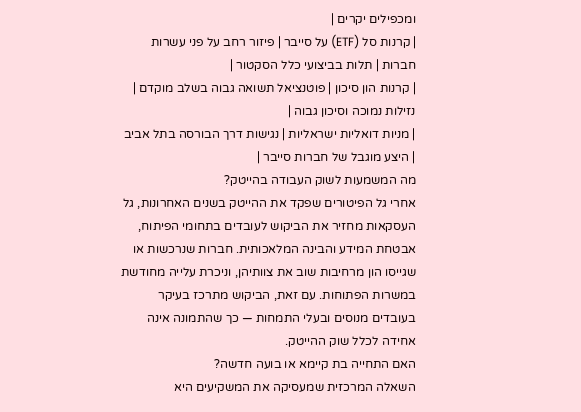ומכפילים יקרים |
| קרנות סל (ETF) על סייבר | פיזור רחב על פני עשרות חברות | תלות בביצועי כלל הסקטור |
| קרנות הון סיכון | פוטנציאל תשואה גבוה בשלב מוקדם | נזילות נמוכה וסיכון גבוה |
| מניות דואליות ישראליות | נגישות דרך הבורסה בתל אביב | היצע מוגבל של חברות סייבר |
מה המשמעות לשוק העבודה בהייטק?
אחרי גל הפיטורים שפקד את ההייטק בשנים האחרונות, גל העסקאות מחזיר את הביקוש לעובדים בתחומי הפיתוח, אבטחת המידע והבינה המלאכותית. חברות שנרכשות או שגייסו הון מרחיבות שוב את צוותיהן, וניכרת עלייה מחודשת במשרות הפתוחות. עם זאת, הביקוש מתרכז בעיקר בעובדים מנוסים ובעלי התמחות — כך שהתמונה אינה אחידה לכלל שוק ההייטק.
האם התחייה בת קיימא או בועה חדשה?
השאלה המרכזית שמעסיקה את המשקיעים היא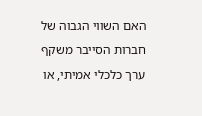האם השווי הגבוה של חברות הסייבר משקף ערך כלכלי אמיתי, או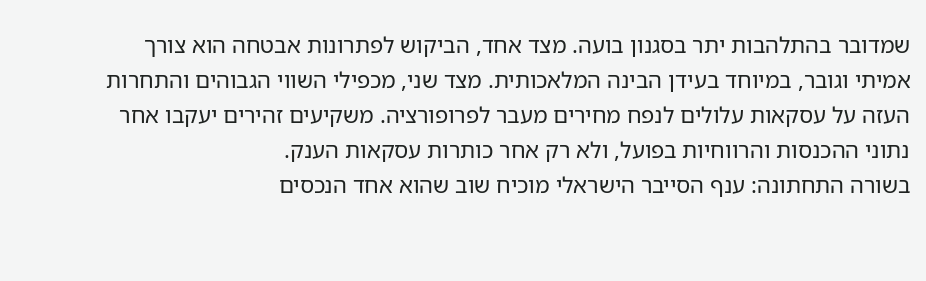שמדובר בהתלהבות יתר בסגנון בועה. מצד אחד, הביקוש לפתרונות אבטחה הוא צורך אמיתי וגובר, במיוחד בעידן הבינה המלאכותית. מצד שני, מכפילי השווי הגבוהים והתחרות העזה על עסקאות עלולים לנפח מחירים מעבר לפרופורציה. משקיעים זהירים יעקבו אחר נתוני ההכנסות והרווחיות בפועל, ולא רק אחר כותרות עסקאות הענק.
בשורה התחתונה: ענף הסייבר הישראלי מוכיח שוב שהוא אחד הנכסים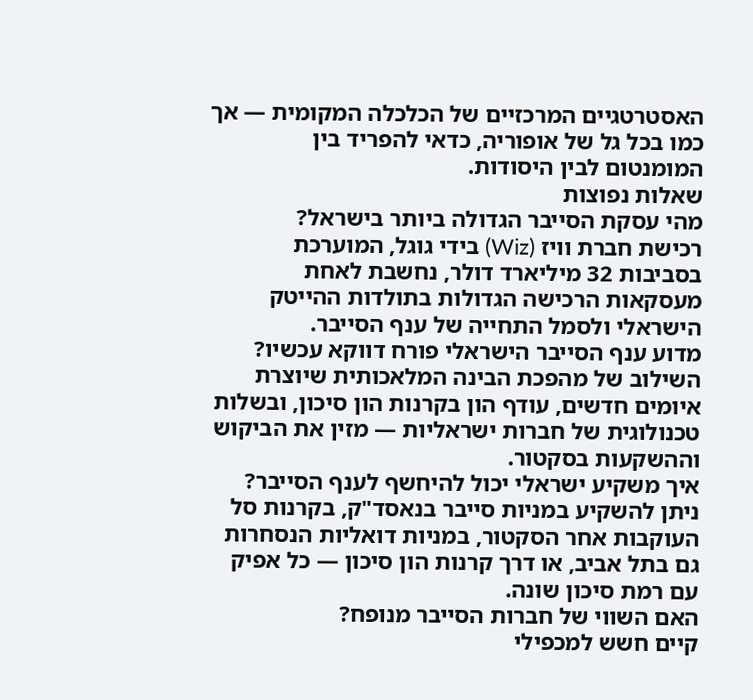האסטרטגיים המרכזיים של הכלכלה המקומית — אך כמו בכל גל של אופוריה, כדאי להפריד בין המומנטום לבין היסודות.
שאלות נפוצות
מהי עסקת הסייבר הגדולה ביותר בישראל?
רכישת חברת וויז (Wiz) בידי גוגל, המוערכת בסביבות 32 מיליארד דולר, נחשבת לאחת מעסקאות הרכישה הגדולות בתולדות ההייטק הישראלי ולסמל התחייה של ענף הסייבר.
מדוע ענף הסייבר הישראלי פורח דווקא עכשיו?
השילוב של מהפכת הבינה המלאכותית שיוצרת איומים חדשים, עודף הון בקרנות הון סיכון, ובשלות טכנולוגית של חברות ישראליות — מזין את הביקוש וההשקעות בסקטור.
איך משקיע ישראלי יכול להיחשף לענף הסייבר?
ניתן להשקיע במניות סייבר בנאסד"ק, בקרנות סל העוקבות אחר הסקטור, במניות דואליות הנסחרות גם בתל אביב, או דרך קרנות הון סיכון — כל אפיק עם רמת סיכון שונה.
האם השווי של חברות הסייבר מנופח?
קיים חשש למכפילי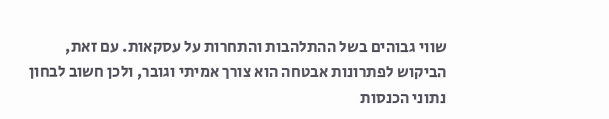שווי גבוהים בשל ההתלהבות והתחרות על עסקאות. עם זאת, הביקוש לפתרונות אבטחה הוא צורך אמיתי וגובר, ולכן חשוב לבחון נתוני הכנסות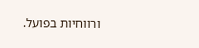ורווחיות בפועל.